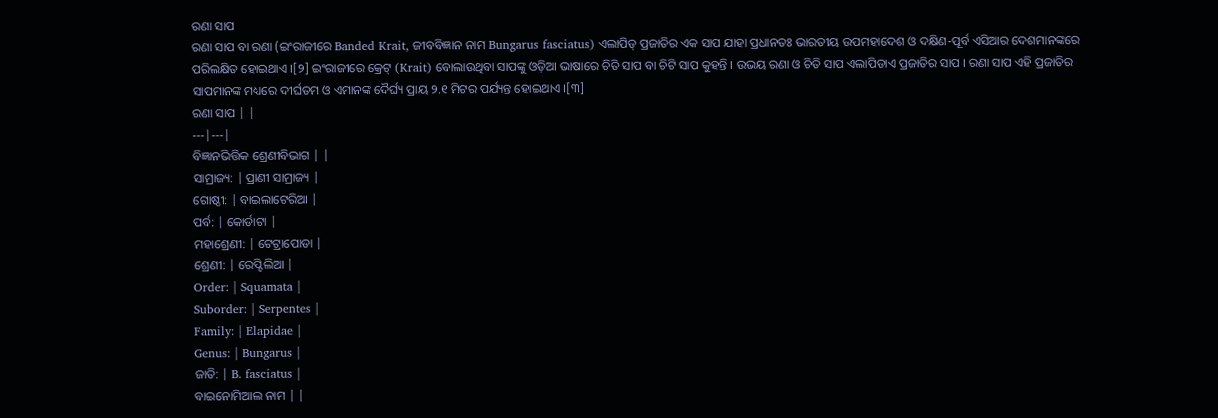ରଣା ସାପ
ରଣା ସାପ ବା ରଣା (ଇଂରାଜୀରେ Banded Krait, ଜୀବବିଜ୍ଞାନ ନାମ Bungarus fasciatus) ଏଲାପିଡ୍ ପ୍ରଜାତିର ଏକ ସାପ ଯାହା ପ୍ରଧାନତଃ ଭାରତୀୟ ଉପମହାଦେଶ ଓ ଦକ୍ଷିଣ-ପୂର୍ବ ଏସିଆର ଦେଶମାନଙ୍କରେ ପରିଲକ୍ଷିତ ହୋଇଥାଏ ।[୨] ଇଂରାଜୀରେ କ୍ରେଟ୍ (Krait) ବୋଲାଉଥିବା ସାପଙ୍କୁ ଓଡ଼ିଆ ଭାଷାରେ ଚିତି ସାପ ବା ଚିଟି ସାପ କୁହନ୍ତି । ଉଭୟ ରଣା ଓ ଚିତି ସାପ ଏଲାପିଡାଏ ପ୍ରଜାତିର ସାପ । ରଣା ସାପ ଏହି ପ୍ରଜାତିର ସାପମାନଙ୍କ ମଧ୍ୟରେ ଦୀର୍ଘତମ ଓ ଏମାନଙ୍କ ଦୈର୍ଘ୍ୟ ପ୍ରାୟ ୨.୧ ମିଟର ପର୍ଯ୍ୟନ୍ତ ହୋଇଥାଏ ।[୩]
ରଣା ସାପ | |
---|---|
ବିଜ୍ଞାନଭିତ୍ତିକ ଶ୍ରେଣୀବିଭାଗ | |
ସାମ୍ରାଜ୍ୟ: | ପ୍ରାଣୀ ସାମ୍ରାଜ୍ୟ |
ଗୋଷ୍ଠୀ: | ବାଇଲାଟେରିଆ |
ପର୍ବ: | କୋର୍ଡାଟା |
ମହାଶ୍ରେଣୀ: | ଟେଟ୍ରାପୋଡା |
ଶ୍ରେଣୀ: | ରେପ୍ଟିଲିଆ |
Order: | Squamata |
Suborder: | Serpentes |
Family: | Elapidae |
Genus: | Bungarus |
ଜାତି: | B. fasciatus |
ବାଇନୋମିଆଲ ନାମ | |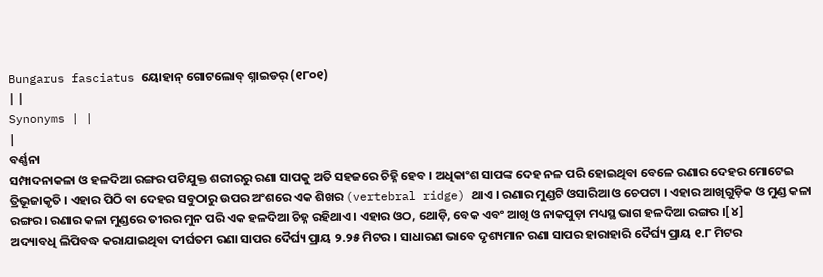Bungarus fasciatus ୟୋହାନ୍ ଗୋଟଲୋବ୍ ଶ୍ନାଇଡର୍ (୧୮୦୧)
| |
Synonyms | |
|
ବର୍ଣ୍ଣନା
ସମ୍ପାଦନାକଳା ଓ ହଳଦିଆ ରଙ୍ଗର ପଟିଯୁକ୍ତ ଶରୀରରୁ ରଣା ସାପକୁ ଅତି ସହଜରେ ଚିହ୍ନି ହେବ । ଅଧିକାଂଶ ସାପଙ୍କ ଦେହ ନଳ ପରି ହୋଇଥିବା ବେଳେ ରଣାର ଦେହର ମୋଟେଇ ତ୍ରିଭୂଜାକୃତି । ଏହାର ପିଠି ବା ଦେହର ସବୁଠାରୁ ଉପର ଅଂଶରେ ଏକ ଶିଖର (vertebral ridge) ଥାଏ । ରଣାର ମୁଣ୍ଡଟି ଓସାରିଆ ଓ ଚେପଟା । ଏହାର ଆଖିଗୁଡ଼ିକ ଓ ମୁଣ୍ଡ କଳା ରଙ୍ଗର । ରଣାର କଳା ମୁଣ୍ଡରେ ତୀରର ମୁନ ପରି ଏକ ହଳଦିଆ ଚିହ୍ନ ରହିଥାଏ । ଏହାର ଓଠ, ଥୋଡ଼ି, ବେକ ଏବଂ ଆଖି ଓ ନାକପୁଡ଼ା ମଧ୍ୟସ୍ଥ ଭାଗ ହଳଦିଆ ରଙ୍ଗର ।[୪]
ଅଦ୍ୟାବଧି ଲିପିବଦ୍ଧ କରାଯାଇଥିବା ଦୀର୍ଘତମ ରଣା ସାପର ଦୈର୍ଘ୍ୟ ପ୍ରାୟ ୨.୨୫ ମିଟର । ସାଧାରଣ ଭାବେ ଦୃଶ୍ୟମାନ ରଣା ସାପର ହାରାହାରି ଦୈର୍ଘ୍ୟ ପ୍ରାୟ ୧.୮ ମିଟର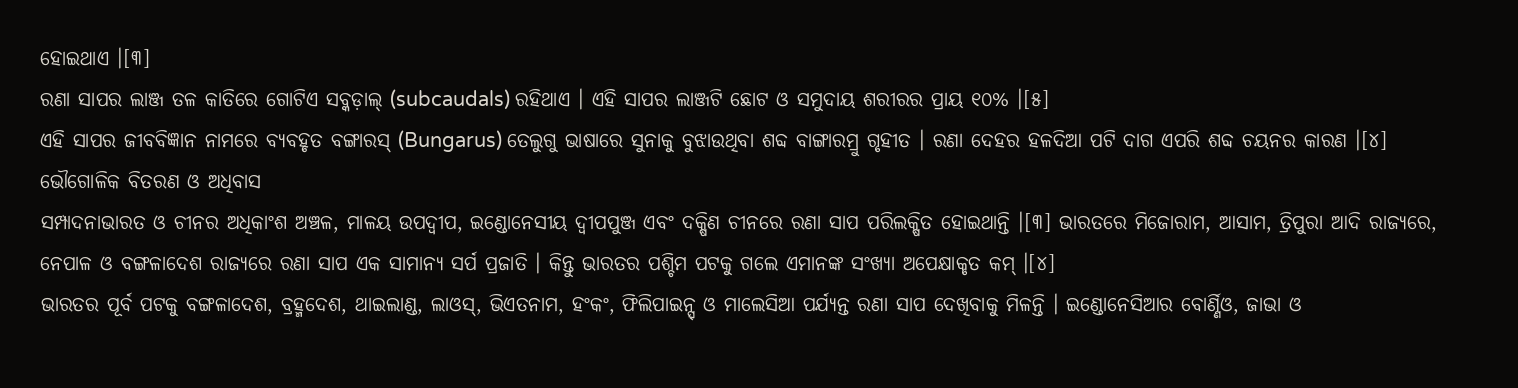ହୋଇଥାଏ ।[୩]
ରଣା ସାପର ଲାଞ୍ଜ ତଳ କାତିରେ ଗୋଟିଏ ସବ୍କଡ଼ାଲ୍ (subcaudals) ରହିଥାଏ । ଏହି ସାପର ଲାଞ୍ଜଟି ଛୋଟ ଓ ସମୁଦାୟ ଶରୀରର ପ୍ରାୟ ୧୦% ।[୫]
ଏହି ସାପର ଜୀବବିଜ୍ଞାନ ନାମରେ ବ୍ୟବହୃତ ବଙ୍ଗାରସ୍ (Bungarus) ତେଲୁଗୁ ଭାଷାରେ ସୁନାକୁ ବୁଝାଉଥିବା ଶବ୍ଦ ବାଙ୍ଗାରମ୍ରୁ ଗୃହୀତ । ରଣା ଦେହର ହଳଦିଆ ପଟି ଦାଗ ଏପରି ଶବ୍ଦ ଚୟନର କାରଣ ।[୪]
ଭୌଗୋଳିକ ବିତରଣ ଓ ଅଧିବାସ
ସମ୍ପାଦନାଭାରତ ଓ ଚୀନର ଅଧିକାଂଶ ଅଞ୍ଚଳ, ମାଳୟ ଉପଦ୍ୱୀପ, ଇଣ୍ଡୋନେସୀୟ ଦ୍ୱୀପପୁଞ୍ଜ ଏବଂ ଦକ୍ଷିଣ ଚୀନରେ ରଣା ସାପ ପରିଲକ୍ଷିତ ହୋଇଥାନ୍ତି ।[୩] ଭାରତରେ ମିଜୋରାମ, ଆସାମ, ତ୍ରିପୁରା ଆଦି ରାଜ୍ୟରେ, ନେପାଳ ଓ ବଙ୍ଗଳାଦେଶ ରାଜ୍ୟରେ ରଣା ସାପ ଏକ ସାମାନ୍ୟ ସର୍ପ ପ୍ରଜାତି । କିନ୍ତୁ ଭାରତର ପଶ୍ଚିମ ପଟକୁ ଗଲେ ଏମାନଙ୍କ ସଂଖ୍ୟା ଅପେକ୍ଷାକୃତ କମ୍ ।[୪]
ଭାରତର ପୂର୍ବ ପଟକୁ ବଙ୍ଗଳାଦେଶ, ବ୍ରହ୍ମଦେଶ, ଥାଇଲାଣ୍ଡ, ଲାଓସ୍, ଭିଏତନାମ, ହଂକଂ, ଫିଲିପାଇନ୍ସ୍ ଓ ମାଲେସିଆ ପର୍ଯ୍ୟନ୍ତ ରଣା ସାପ ଦେଖିବାକୁ ମିଳନ୍ତି । ଇଣ୍ଡୋନେସିଆର ବୋର୍ଣ୍ଣିଓ, ଜାଭା ଓ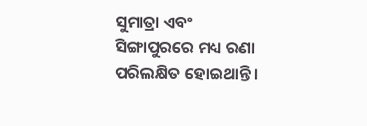ସୁମାତ୍ରା ଏବଂ ସିଙ୍ଗାପୁରରେ ମଧ୍ୟ ରଣା ପରିଲକ୍ଷିତ ହୋଇଥାନ୍ତି ।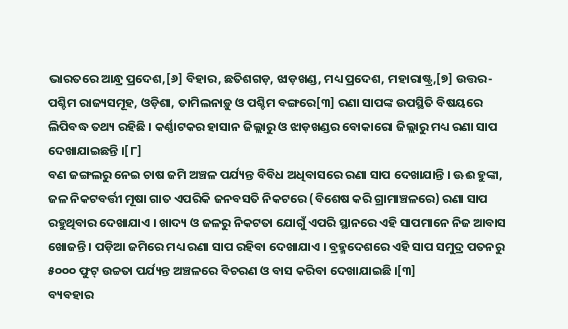ଭାରତରେ ଆନ୍ଧ୍ର ପ୍ରଦେଶ,[୬] ବିହାର, ଛତିଶଗଡ଼, ଝାଡ଼ଖଣ୍ଡ, ମଧ୍ୟ ପ୍ରଦେଶ, ମହାରାଷ୍ଟ୍ର,[୭] ଉତ୍ତର-ପଶ୍ଚିମ ରାଜ୍ୟସମୂହ, ଓଡ଼ିଶା, ତାମିଲନାଡ଼ୁ ଓ ପଶ୍ଚିମ ବଙ୍ଗରେ[୩] ରଣା ସାପଙ୍କ ଉପସ୍ଥିତି ବିଷୟରେ ଲିପିବଦ୍ଧ ତଥ୍ୟ ରହିଛି । କର୍ଣ୍ଣାଟକର ହାସାନ ଜିଲ୍ଲାରୁ ଓ ଝାଡ଼ଖଣ୍ଡର ବୋକାରୋ ଜିଲ୍ଲାରୁ ମଧ୍ୟ ରଣା ସାପ ଦେଖାଯାଇଛନ୍ତି ।[୮]
ବଣ ଜଙ୍ଗଲରୁ ନେଇ ଚାଷ ଜମି ଅଞ୍ଚଳ ପର୍ଯ୍ୟନ୍ତ ବିବିଧ ଅଧିବାସରେ ରଣା ସାପ ଦେଖାଯାନ୍ତି । ଊଈ ହୁଙ୍କା, ଜଳ ନିକଟବର୍ତ୍ତୀ ମୂଷା ଗାତ ଏପରିକି ଜନବସତି ନିକଟରେ (ବିଶେଷ କରି ଗ୍ରାମାଞ୍ଚଳରେ) ରଣା ସାପ ରହୁଥିବାର ଦେଖାଯାଏ । ଖାଦ୍ୟ ଓ ଜଳରୁ ନିକଟତା ଯୋଗୁଁ ଏପରି ସ୍ଥାନରେ ଏହି ସାପମାନେ ନିଜ ଆବାସ ଖୋଜନ୍ତି । ପଡ଼ିଆ ଜମିରେ ମଧ୍ୟ ରଣା ସାପ ରହିବା ଦେଖାଯାଏ । ବ୍ରହ୍ମଦେଶରେ ଏହି ସାପ ସମୁଦ୍ର ପତନରୁ ୫୦୦୦ ଫୁଟ୍ ଉଚ୍ଚତା ପର୍ଯ୍ୟନ୍ତ ଅଞ୍ଚଳରେ ବିଚରଣ ଓ ବାସ କରିବା ଦେଖାଯାଇଛି ।[୩]
ବ୍ୟବହାର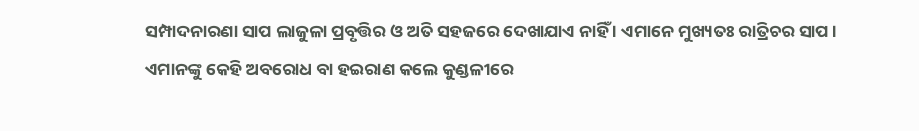ସମ୍ପାଦନାରଣା ସାପ ଲାଜୁଳା ପ୍ରବୃତ୍ତିର ଓ ଅତି ସହଜରେ ଦେଖାଯାଏ ନାହିଁ । ଏମାନେ ମୁଖ୍ୟତଃ ରାତ୍ରିଚର ସାପ । ଏମାନଙ୍କୁ କେହି ଅବରୋଧ ବା ହଇରାଣ କଲେ କୁଣ୍ଡଳୀରେ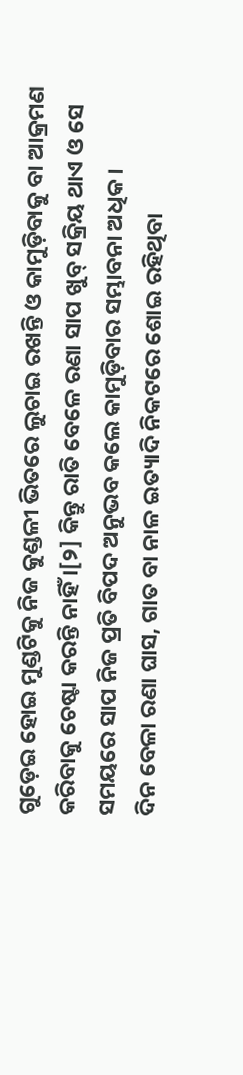ଗୁଡ଼େଇ ହୋଇ ମୁଣ୍ଡଟିକୁ ନିଜ କୁଣ୍ଡଳୀ ଭିତରେ ଲୁଚାଇ ରଖନ୍ତି ଓ କାମୁଡ଼ିବାକୁ ବା ଆକ୍ରମଣ କରିବାକୁ ଚେଷ୍ଟା କରନ୍ତି ନାହିଁ ।[୨] କିନ୍ତୁ ରାତି ବେଳେ ରଣା ସାପ ଖୁବ୍ ସକ୍ରିୟ ଥାଏ ଓ ସେ ସମୟରେ ସାପ ନିଜ ପ୍ରତି ବିପଦ ଅନୁଭବ କଲେ କାମୁଡ଼ିବାର ସମ୍ଭାବନା ଅଧିକ ।
ଦିନ ବେଳା ରଣା ଘାସ, ଗାତ ବା ନାଳ ଇତ୍ୟାଦି ନିକଟରେ ଶୋଇ ରହିଥିବା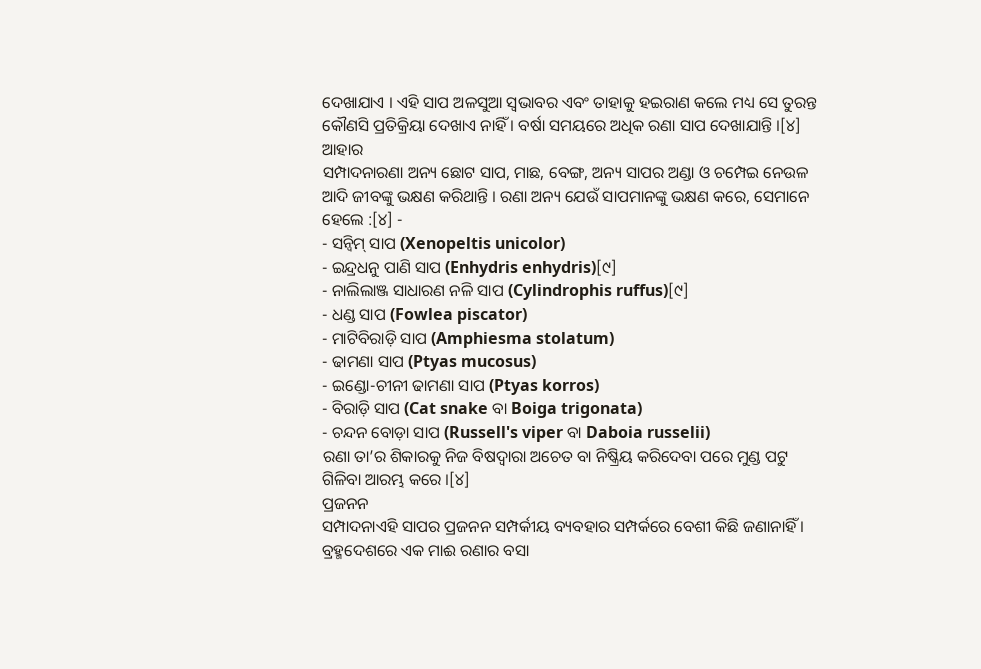ଦେଖାଯାଏ । ଏହି ସାପ ଅଳସୁଆ ସ୍ୱଭାବର ଏବଂ ତାହାକୁ ହଇରାଣ କଲେ ମଧ୍ୟ ସେ ତୁରନ୍ତ କୌଣସି ପ୍ରତିକ୍ରିୟା ଦେଖାଏ ନାହିଁ । ବର୍ଷା ସମୟରେ ଅଧିକ ରଣା ସାପ ଦେଖାଯାନ୍ତି ।[୪]
ଆହାର
ସମ୍ପାଦନାରଣା ଅନ୍ୟ ଛୋଟ ସାପ, ମାଛ, ବେଙ୍ଗ, ଅନ୍ୟ ସାପର ଅଣ୍ଡା ଓ ଚମ୍ପେଇ ନେଉଳ ଆଦି ଜୀବଙ୍କୁ ଭକ୍ଷଣ କରିଥାନ୍ତି । ରଣା ଅନ୍ୟ ଯେଉଁ ସାପମାନଙ୍କୁ ଭକ୍ଷଣ କରେ, ସେମାନେ ହେଲେ :[୪] -
- ସନ୍ବିମ୍ ସାପ (Xenopeltis unicolor)
- ଇନ୍ଦ୍ରଧନୁ ପାଣି ସାପ (Enhydris enhydris)[୯]
- ନାଲିଲାଞ୍ଜ ସାଧାରଣ ନଳି ସାପ (Cylindrophis ruffus)[୯]
- ଧଣ୍ଡ ସାପ (Fowlea piscator)
- ମାଟିବିରାଡ଼ି ସାପ (Amphiesma stolatum)
- ଢାମଣା ସାପ (Ptyas mucosus)
- ଇଣ୍ଡୋ-ଚୀନୀ ଢାମଣା ସାପ (Ptyas korros)
- ବିରାଡ଼ି ସାପ (Cat snake ବା Boiga trigonata)
- ଚନ୍ଦନ ବୋଡ଼ା ସାପ (Russell's viper ବା Daboia russelii)
ରଣା ତା’ର ଶିକାରକୁ ନିଜ ବିଷଦ୍ୱାରା ଅଚେତ ବା ନିଷ୍କ୍ରିୟ କରିଦେବା ପରେ ମୁଣ୍ଡ ପଟୁ ଗିଳିବା ଆରମ୍ଭ କରେ ।[୪]
ପ୍ରଜନନ
ସମ୍ପାଦନାଏହି ସାପର ପ୍ରଜନନ ସମ୍ପର୍କୀୟ ବ୍ୟବହାର ସମ୍ପର୍କରେ ବେଶୀ କିଛି ଜଣାନାହିଁ । ବ୍ରହ୍ମଦେଶରେ ଏକ ମାଈ ରଣାର ବସା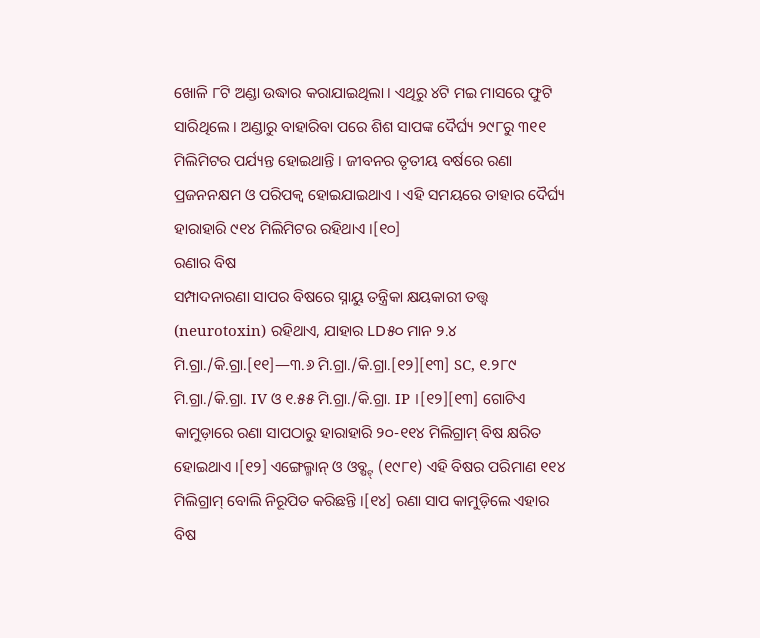ଖୋଳି ୮ଟି ଅଣ୍ଡା ଉଦ୍ଧାର କରାଯାଇଥିଲା । ଏଥିରୁ ୪ଟି ମଇ ମାସରେ ଫୁଟି ସାରିଥିଲେ । ଅଣ୍ଡାରୁ ବାହାରିବା ପରେ ଶିଶ ସାପଙ୍କ ଦୈର୍ଘ୍ୟ ୨୯୮ରୁ ୩୧୧ ମିଲିମିଟର ପର୍ଯ୍ୟନ୍ତ ହୋଇଥାନ୍ତି । ଜୀବନର ତୃତୀୟ ବର୍ଷରେ ରଣା ପ୍ରଜନନକ୍ଷମ ଓ ପରିପକ୍ୱ ହୋଇଯାଇଥାଏ । ଏହି ସମୟରେ ତାହାର ଦୈର୍ଘ୍ୟ ହାରାହାରି ୯୧୪ ମିଲିମିଟର ରହିଥାଏ ।[୧୦]
ରଣାର ବିଷ
ସମ୍ପାଦନାରଣା ସାପର ବିଷରେ ସ୍ନାୟୁ ତନ୍ତ୍ରିକା କ୍ଷୟକାରୀ ତତ୍ତ୍ୱ (neurotoxin) ରହିଥାଏ, ଯାହାର LD୫୦ ମାନ ୨.୪ ମି.ଗ୍ରା./କି.ଗ୍ରା.[୧୧]—୩.୬ ମି.ଗ୍ରା./କି.ଗ୍ରା.[୧୨][୧୩] SC, ୧.୨୮୯ ମି.ଗ୍ରା./କି.ଗ୍ରା. IV ଓ ୧.୫୫ ମି.ଗ୍ରା./କି.ଗ୍ରା. IP ।[୧୨][୧୩] ଗୋଟିଏ କାମୁଡ଼ାରେ ରଣା ସାପଠାରୁ ହାରାହାରି ୨୦-୧୧୪ ମିଲିଗ୍ରାମ୍ ବିଷ କ୍ଷରିତ ହୋଇଥାଏ ।[୧୨] ଏଙ୍ଗେଲ୍ମାନ୍ ଓ ଓବ୍ଷ୍ଟ୍ (୧୯୮୧) ଏହି ବିଷର ପରିମାଣ ୧୧୪ ମିଲିଗ୍ରାମ୍ ବୋଲି ନିରୂପିତ କରିଛନ୍ତି ।[୧୪] ରଣା ସାପ କାମୁଡ଼ିଲେ ଏହାର ବିଷ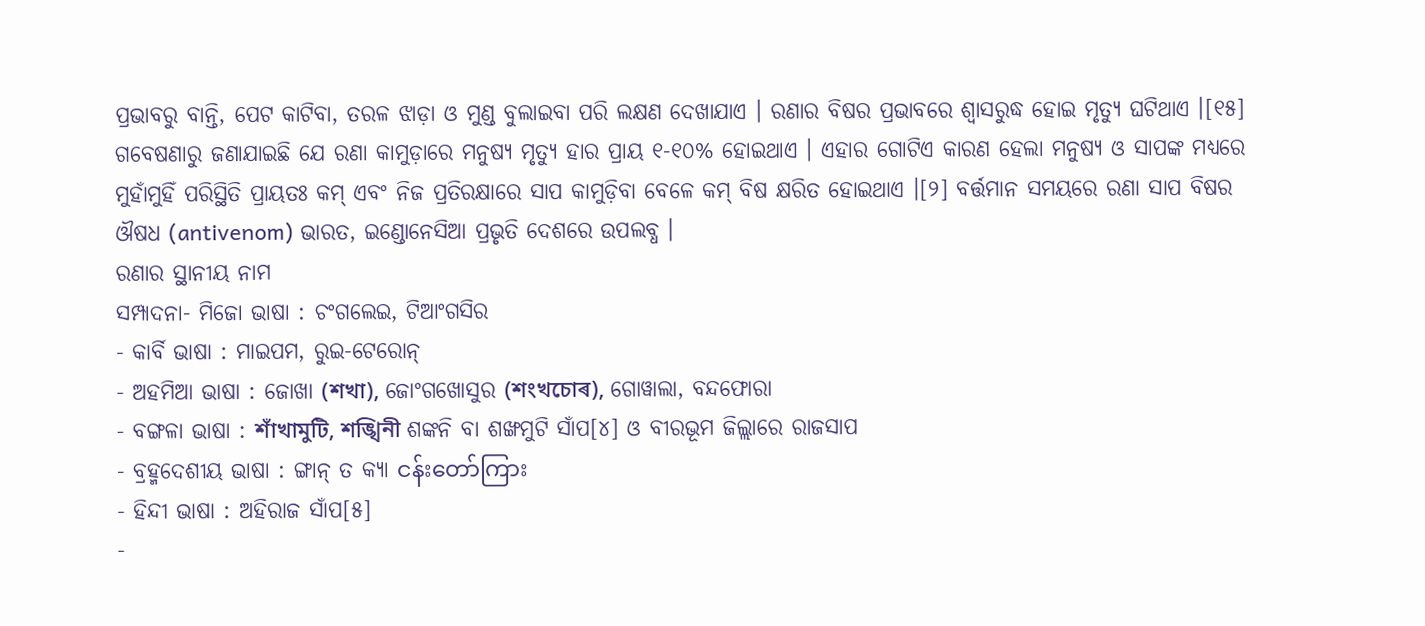ପ୍ରଭାବରୁ ବାନ୍ତି, ପେଟ କାଟିବା, ତରଳ ଝାଡ଼ା ଓ ମୁଣ୍ଡ ବୁଲାଇବା ପରି ଲକ୍ଷଣ ଦେଖାଯାଏ । ରଣାର ବିଷର ପ୍ରଭାବରେ ଶ୍ୱାସରୁଦ୍ଧ ହୋଇ ମୃତ୍ୟୁ ଘଟିଥାଏ ।[୧୫]
ଗବେଷଣାରୁ ଜଣାଯାଇଛି ଯେ ରଣା କାମୁଡ଼ାରେ ମନୁଷ୍ୟ ମୃତ୍ୟୁ ହାର ପ୍ରାୟ ୧-୧୦% ହୋଇଥାଏ । ଏହାର ଗୋଟିଏ କାରଣ ହେଲା ମନୁଷ୍ୟ ଓ ସାପଙ୍କ ମଧ୍ୟରେ ମୁହାଁମୁହିଁ ପରିସ୍ଥିତି ପ୍ରାୟତଃ କମ୍ ଏବଂ ନିଜ ପ୍ରତିରକ୍ଷାରେ ସାପ କାମୁଡ଼ିବା ବେଳେ କମ୍ ବିଷ କ୍ଷରିତ ହୋଇଥାଏ ।[୨] ବର୍ତ୍ତମାନ ସମୟରେ ରଣା ସାପ ବିଷର ଔଷଧ (antivenom) ଭାରତ, ଇଣ୍ଡୋନେସିଆ ପ୍ରଭୃତି ଦେଶରେ ଉପଲବ୍ଧ ।
ରଣାର ସ୍ଥାନୀୟ ନାମ
ସମ୍ପାଦନା- ମିଜୋ ଭାଷା : ଚଂଗଲେଇ, ଟିଆଂଗସିର
- କାର୍ବି ଭାଷା : ମାଇପମ, ରୁଇ-ଟେରୋନ୍
- ଅହମିଆ ଭାଷା : ଜୋଖା (শখা), ଜୋଂଗଖୋସୁର (শংখচোৰ), ଗୋୱାଲା, ବନ୍ଦଫୋରା
- ବଙ୍ଗଳା ଭାଷା : শাঁখামুটি, শঙ্খিনী ଶଙ୍କନି ବା ଶଙ୍ଖମୁଟି ସାଁପ[୪] ଓ ବୀରଭୂମ ଜିଲ୍ଲାରେ ରାଜସାପ
- ବ୍ରହ୍ମଦେଶୀୟ ଭାଷା : ଙ୍ଗାନ୍ ତ କ୍ୟା ငန်းတော်ကြား
- ହିନ୍ଦୀ ଭାଷା : ଅହିରାଜ ସାଁପ[୫]
-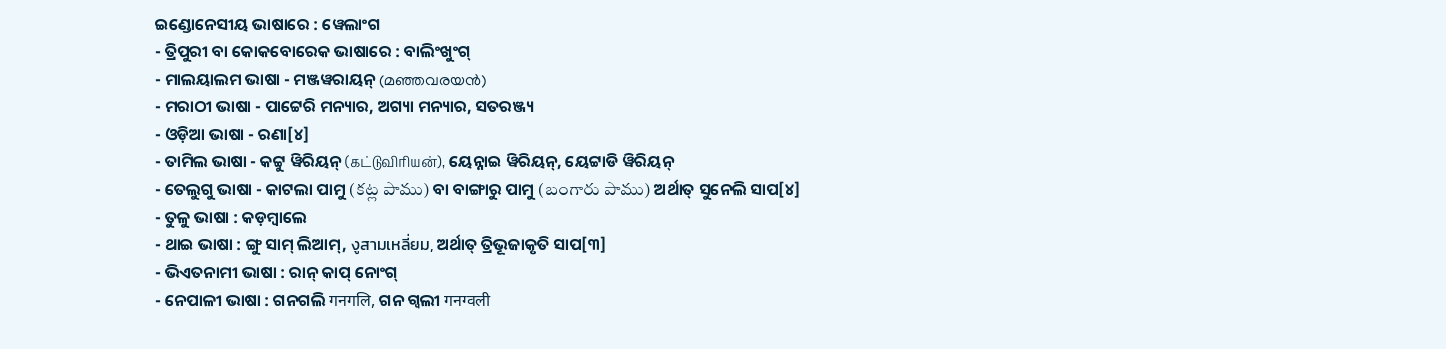ଇଣ୍ଡୋନେସୀୟ ଭାଷାରେ : ୱେଲାଂଗ
- ତ୍ରିପୁରୀ ବା କୋକବୋରେକ ଭାଷାରେ : ବାଲିଂଖୁଂଗ୍
- ମାଲୟାଲମ ଭାଷା - ମଞ୍ଜୱରାୟନ୍ (മഞ്ഞവരയൻ)
- ମରାଠୀ ଭାଷା - ପାଟ୍ଟେରି ମନ୍ୟାର, ଅଗ୍ୟା ମନ୍ୟାର, ସତରଞ୍ଜ୍ୟ
- ଓଡ଼ିଆ ଭାଷା - ରଣା[୪]
- ତାମିଲ ଭାଷା - କଟ୍ଟୁ ୱିରିୟନ୍ (கட்டுவிரியன்), ୟେନ୍ନାଇ ୱିରିୟନ୍, ୟେଟ୍ଟାଡି ୱିରିୟନ୍
- ତେଲୁଗୁ ଭାଷା - କାଟଲା ପାମୁ (కట్ల పాము) ବା ବାଙ୍ଗାରୁ ପାମୁ (బంగారు పాము) ଅର୍ଥାତ୍ ସୁନେଲି ସାପ[୪]
- ତୁଳୁ ଭାଷା : କଡ଼ମ୍ବାଲେ
- ଥାଇ ଭାଷା : ଙ୍ଗୁ ସାମ୍ ଲିଆମ୍, งูสามเหลี่ยม, ଅର୍ଥାତ୍ ତ୍ରିଭୂଜାକୃତି ସାପ[୩]
- ଭିଏତନାମୀ ଭାଷା : ରାନ୍ କାପ୍ ନୋଂଗ୍
- ନେପାଳୀ ଭାଷା : ଗନଗଲି गनगलि, ଗନ ଗ୍ୱଲୀ गनग्वली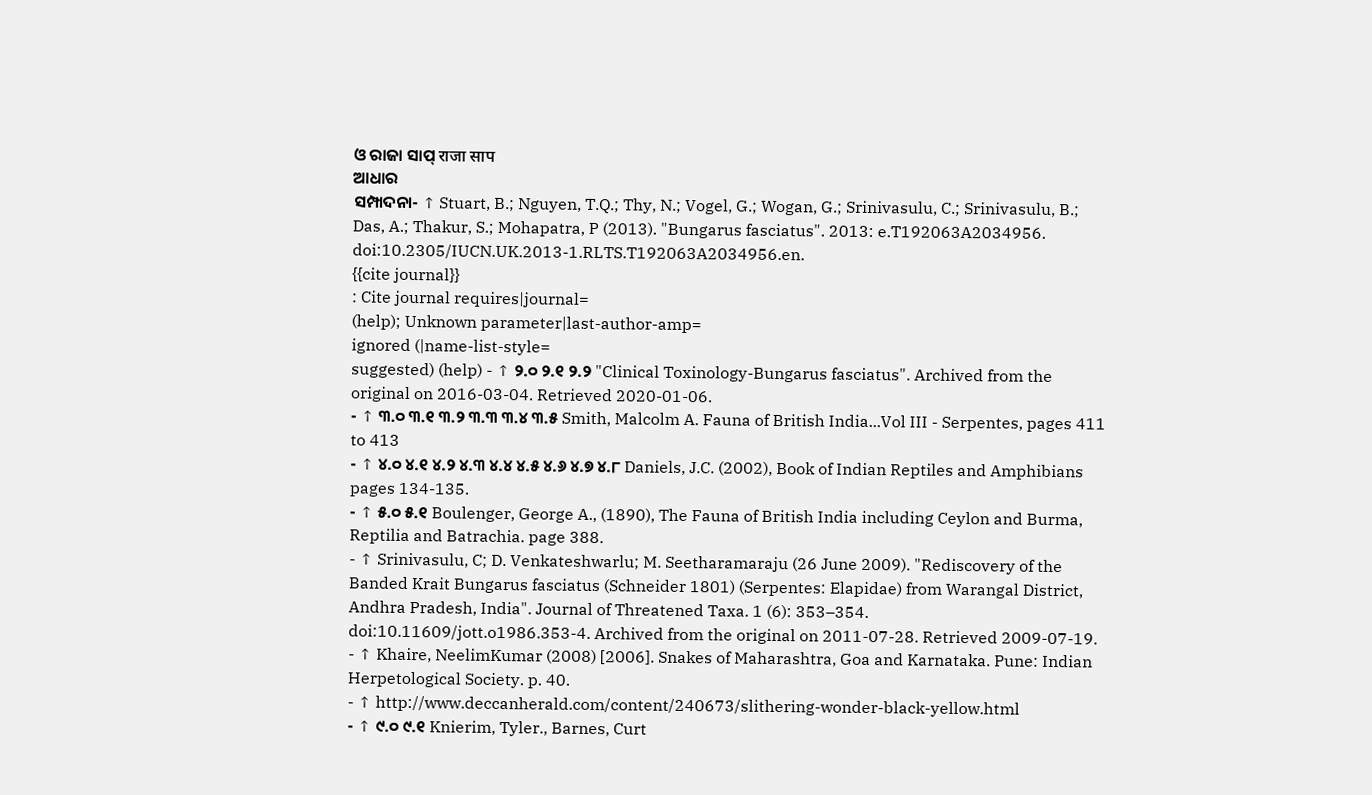ଓ ରାଜା ସାପ୍ राजा साप
ଆଧାର
ସମ୍ପାଦନା- ↑ Stuart, B.; Nguyen, T.Q.; Thy, N.; Vogel, G.; Wogan, G.; Srinivasulu, C.; Srinivasulu, B.; Das, A.; Thakur, S.; Mohapatra, P (2013). "Bungarus fasciatus". 2013: e.T192063A2034956. doi:10.2305/IUCN.UK.2013-1.RLTS.T192063A2034956.en.
{{cite journal}}
: Cite journal requires|journal=
(help); Unknown parameter|last-author-amp=
ignored (|name-list-style=
suggested) (help) - ↑ ୨.୦ ୨.୧ ୨.୨ "Clinical Toxinology-Bungarus fasciatus". Archived from the original on 2016-03-04. Retrieved 2020-01-06.
- ↑ ୩.୦ ୩.୧ ୩.୨ ୩.୩ ୩.୪ ୩.୫ Smith, Malcolm A. Fauna of British India...Vol III - Serpentes, pages 411 to 413
- ↑ ୪.୦ ୪.୧ ୪.୨ ୪.୩ ୪.୪ ୪.୫ ୪.୬ ୪.୭ ୪.୮ Daniels, J.C. (2002), Book of Indian Reptiles and Amphibians pages 134-135.
- ↑ ୫.୦ ୫.୧ Boulenger, George A., (1890), The Fauna of British India including Ceylon and Burma, Reptilia and Batrachia. page 388.
- ↑ Srinivasulu, C; D. Venkateshwarlu; M. Seetharamaraju (26 June 2009). "Rediscovery of the Banded Krait Bungarus fasciatus (Schneider 1801) (Serpentes: Elapidae) from Warangal District, Andhra Pradesh, India". Journal of Threatened Taxa. 1 (6): 353–354. doi:10.11609/jott.o1986.353-4. Archived from the original on 2011-07-28. Retrieved 2009-07-19.
- ↑ Khaire, NeelimKumar (2008) [2006]. Snakes of Maharashtra, Goa and Karnataka. Pune: Indian Herpetological Society. p. 40.
- ↑ http://www.deccanherald.com/content/240673/slithering-wonder-black-yellow.html
- ↑ ୯.୦ ୯.୧ Knierim, Tyler., Barnes, Curt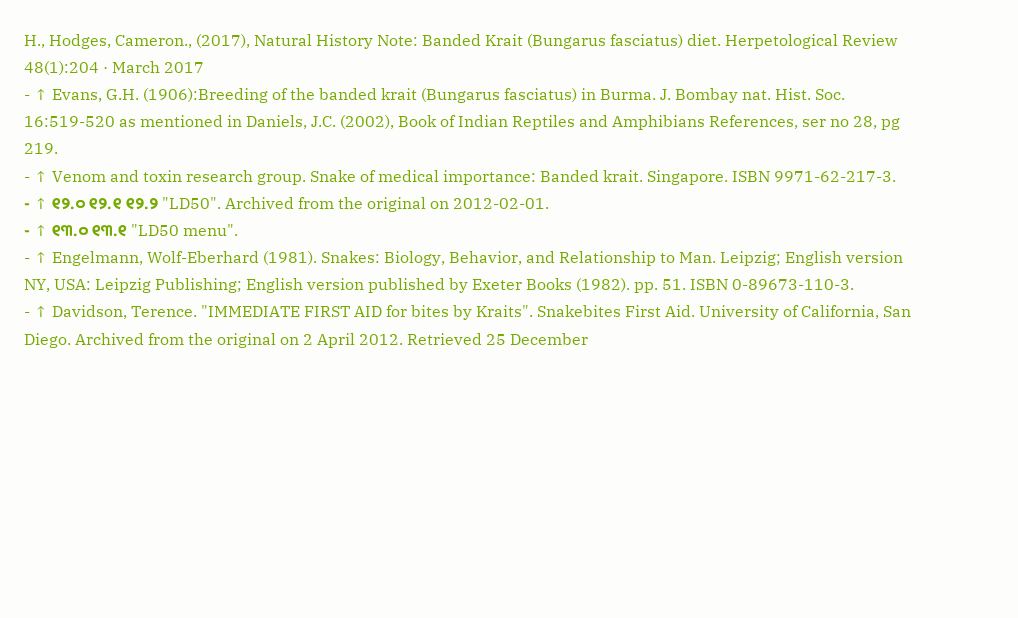H., Hodges, Cameron., (2017), Natural History Note: Banded Krait (Bungarus fasciatus) diet. Herpetological Review 48(1):204 · March 2017
- ↑ Evans, G.H. (1906):Breeding of the banded krait (Bungarus fasciatus) in Burma. J. Bombay nat. Hist. Soc. 16:519-520 as mentioned in Daniels, J.C. (2002), Book of Indian Reptiles and Amphibians References, ser no 28, pg 219.
- ↑ Venom and toxin research group. Snake of medical importance: Banded krait. Singapore. ISBN 9971-62-217-3.
- ↑ ୧୨.୦ ୧୨.୧ ୧୨.୨ "LD50". Archived from the original on 2012-02-01.
- ↑ ୧୩.୦ ୧୩.୧ "LD50 menu".
- ↑ Engelmann, Wolf-Eberhard (1981). Snakes: Biology, Behavior, and Relationship to Man. Leipzig; English version NY, USA: Leipzig Publishing; English version published by Exeter Books (1982). pp. 51. ISBN 0-89673-110-3.
- ↑ Davidson, Terence. "IMMEDIATE FIRST AID for bites by Kraits". Snakebites First Aid. University of California, San Diego. Archived from the original on 2 April 2012. Retrieved 25 December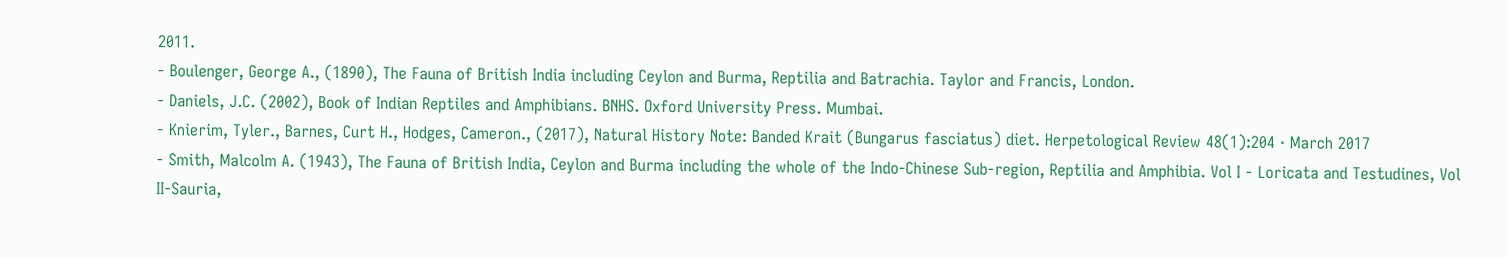2011.
- Boulenger, George A., (1890), The Fauna of British India including Ceylon and Burma, Reptilia and Batrachia. Taylor and Francis, London.
- Daniels, J.C. (2002), Book of Indian Reptiles and Amphibians. BNHS. Oxford University Press. Mumbai.
- Knierim, Tyler., Barnes, Curt H., Hodges, Cameron., (2017), Natural History Note: Banded Krait (Bungarus fasciatus) diet. Herpetological Review 48(1):204 · March 2017
- Smith, Malcolm A. (1943), The Fauna of British India, Ceylon and Burma including the whole of the Indo-Chinese Sub-region, Reptilia and Amphibia. Vol I - Loricata and Testudines, Vol II-Sauria,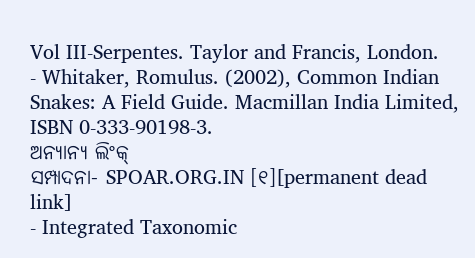Vol III-Serpentes. Taylor and Francis, London.
- Whitaker, Romulus. (2002), Common Indian Snakes: A Field Guide. Macmillan India Limited, ISBN 0-333-90198-3.
ଅନ୍ୟାନ୍ୟ ଲିଂକ୍
ସମ୍ପାଦନା- SPOAR.ORG.IN [୧][permanent dead link]
- Integrated Taxonomic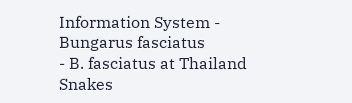Information System - Bungarus fasciatus
- B. fasciatus at Thailand Snakes